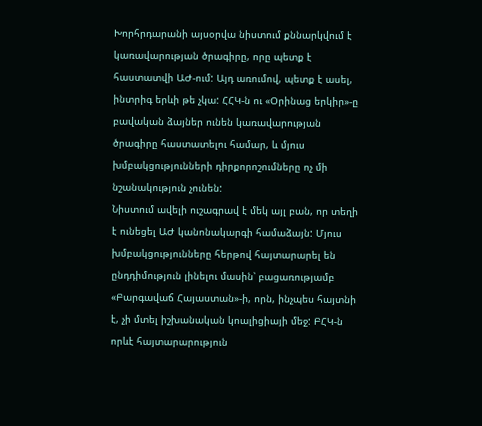Խորհրդարանի այսօրվա նիստում քննարկվում է կառավարության ծրագիրը, որը պետք է հաստատվի ԱԺ-ում: Այդ առումով, պետք է ասել, ինտրիգ երևի թե չկա: ՀՀԿ-ն ու «Օրինաց երկիր»-ը բավական ձայներ ունեն կառավարության ծրագիրը հաստատելու համար, և մյուս խմբակցությունների դիրքորոշումները ոչ մի նշանակություն չունեն:
Նիստում ավելի ուշագրավ է մեկ այլ բան, որ տեղի է ունեցել ԱԺ կանոնակարգի համաձայն: Մյուս խմբակցությունները հերթով հայտարարել են ընդդիմություն լինելու մասին՝ բացառությամբ «Բարգավաճ Հայաստան»-ի, որն, ինչպես հայտնի է, չի մտել իշխանական կոալիցիայի մեջ: ԲՀԿ-ն որևէ հայտարարություն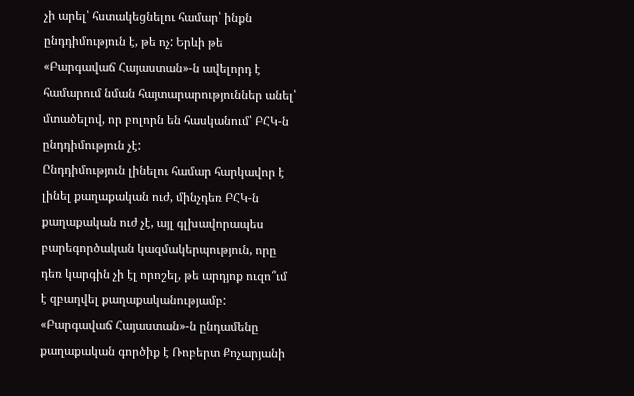չի արել՝ հստակեցնելու համար՝ ինքն ընդդիմություն է, թե ոչ: Երևի թե «Բարգավաճ Հայաստան»-ն ավելորդ է համարում նման հայտարարություններ անել՝ մտածելով, որ բոլորն են հասկանում՝ ԲՀԿ-ն ընդդիմություն չէ:
Ընդդիմություն լինելու համար հարկավոր է լինել քաղաքական ուժ, մինչդեռ ԲՀԿ-ն քաղաքական ուժ չէ, այլ գլխավորապես բարեգործական կազմակերպություն, որը դեռ կարգին չի էլ որոշել, թե արդյոք ուզո՞ւմ է զբաղվել քաղաքականությամբ: «Բարգավաճ Հայաստան»-ն ընդամենը քաղաքական գործիք է Ռոբերտ Քոչարյանի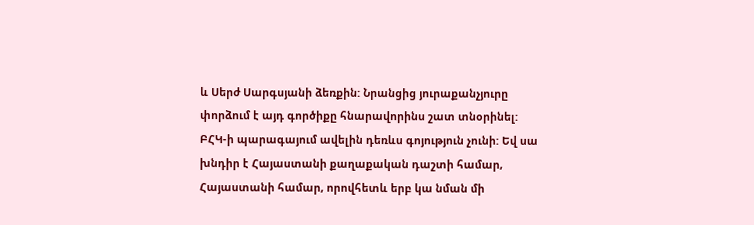և Սերժ Սարգսյանի ձեռքին: Նրանցից յուրաքանչյուրը փորձում է այդ գործիքը հնարավորինս շատ տնօրինել: ԲՀԿ-ի պարագայում ավելին դեռևս գոյություն չունի: Եվ սա խնդիր է Հայաստանի քաղաքական դաշտի համար, Հայաստանի համար, որովհետև երբ կա նման մի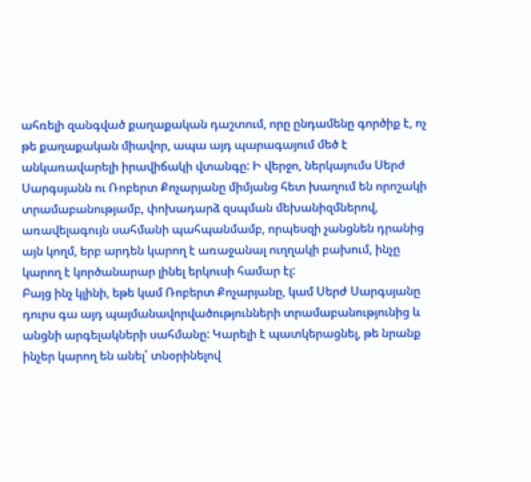ահռելի զանգված քաղաքական դաշտում, որը ընդամենը գործիք է, ոչ թե քաղաքական միավոր, ապա այդ պարագայում մեծ է անկառավարելի իրավիճակի վտանգը: Ի վերջո, ներկայումս Սերժ Սարգսյանն ու Ռոբերտ Քոչարյանը միմյանց հետ խաղում են որոշակի տրամաբանությամբ, փոխադարձ զսպման մեխանիզմներով, առավելագույն սահմանի պահպանմամբ, որպեսզի չանցնեն դրանից այն կողմ, երբ արդեն կարող է առաջանալ ուղղակի բախում, ինչը կարող է կործանարար լինել երկուսի համար էլ:
Բայց ինչ կլինի, եթե կամ Ռոբերտ Քոչարյանը, կամ Սերժ Սարգսյանը դուրս գա այդ պայմանավորվածությունների տրամաբանությունից և անցնի արգելակների սահմանը: Կարելի է պատկերացնել, թե նրանք ինչեր կարող են անել՝ տնօրինելով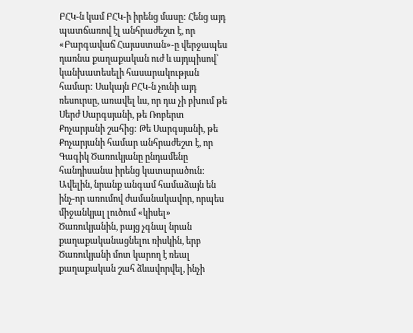ԲՀԿ-ն կամ ԲՀԿ-ի իրենց մասը: Հենց այդ պատճառով էլ անհրաժեշտ է, որ «Բարգավաճ Հայաստան»-ը վերջապես դառնա քաղաքական ուժ և այդպիսով՝ կանխատեսելի հասարակության համար: Սակայն ԲՀԿ-ն չունի այդ ռեսուրսը, առավել ևս, որ դա չի բխում թե Սերժ Սարգսյանի, թե Ռոբերտ Քոչարյանի շահից: Թե Սարգսյանի, թե Քոչարյանի համար անհրաժեշտ է, որ Գագիկ Ծառուկյանը ընդամենը հանդիսանա իրենց կատարածուն:
Ավելին, նրանք անգամ համաձայն են ինչ-որ առումով ժամանակավոր, որպես միջանկյալ լուծում «կիսել» Ծառուկյանին, բայց չգնալ նրան քաղաքականացնելու ռիսկին, երբ Ծառուկյանի մոտ կարող է ռեալ քաղաքական շահ ձևավորվել, ինչի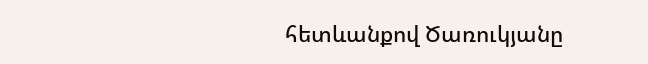հետևանքով Ծառուկյանը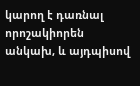կարող է դառնալ որոշակիորեն անկախ, և այդպիսով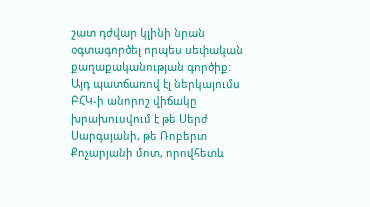շատ դժվար կլինի նրան օգտագործել որպես սեփական քաղաքականության գործիք: Այդ պատճառով էլ ներկայումս ԲՀԿ-ի անորոշ վիճակը խրախուսվում է թե Սերժ Սարգսյանի, թե Ռոբերտ Քոչարյանի մոտ, որովհետև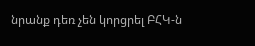նրանք դեռ չեն կորցրել ԲՀԿ-ն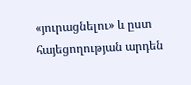«յուրացնելու» և ըստ հայեցողության արդեն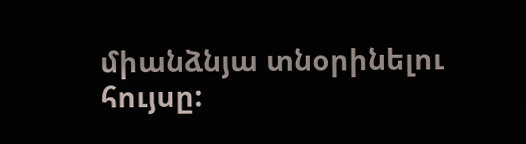միանձնյա տնօրինելու հույսը: